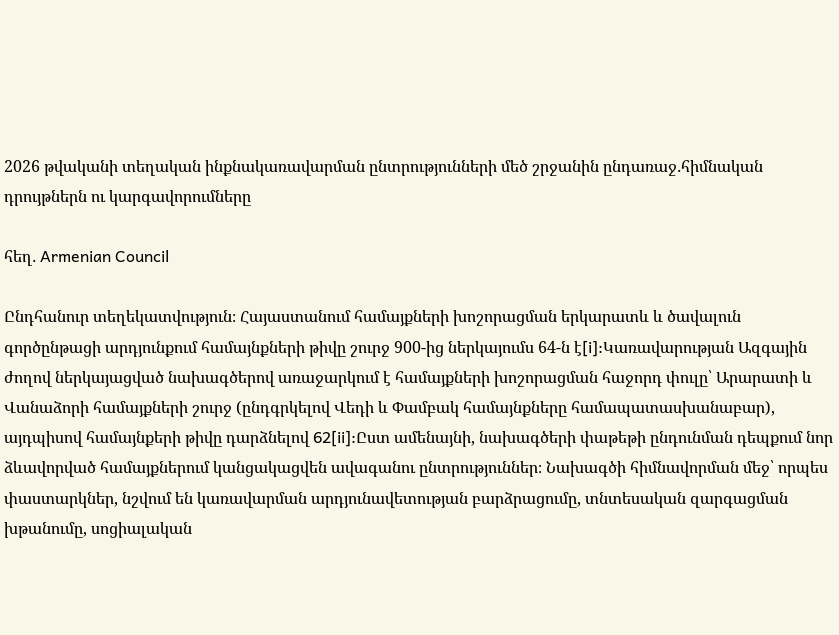2026 թվականի տեղական ինքնակառավարման ընտրությունների մեծ շրջանին ընդառաջ․հիմնական դրույթներն ու կարգավորումները

հեղ․ Armenian Council

Ընդհանուր տեղեկատվություն։ Հայաստանում համայքների խոշորացման երկարատև և ծավալուն գործընթացի արդյունքում համայնքների թիվը շուրջ 900-ից ներկայումս 64-ն է[i]:Կառավարության Ազգային ժողով ներկայացված նախագծերով առաջարկում է համայքների խոշորացման հաջորդ փուլը՝ Արարատի և Վանաձորի համայքների շուրջ (ընդգրկելով Վեդի և Փամբակ համայնքները համապատասխանաբար), այդպիսով համայնքերի թիվը դարձնելով 62[ii]:Ըստ ամենայնի, նախագծերի փաթեթի ընդունման դեպքում նոր ձևավորված համայքներում կանցակացվեն ավագանու ընտրություններ։ Նախագծի հիմնավորման մեջ՝ որպես փաստարկներ, նշվում են կառավարման արդյունավետության բարձրացումը, տնտեսական զարգացման խթանումը, սոցիալական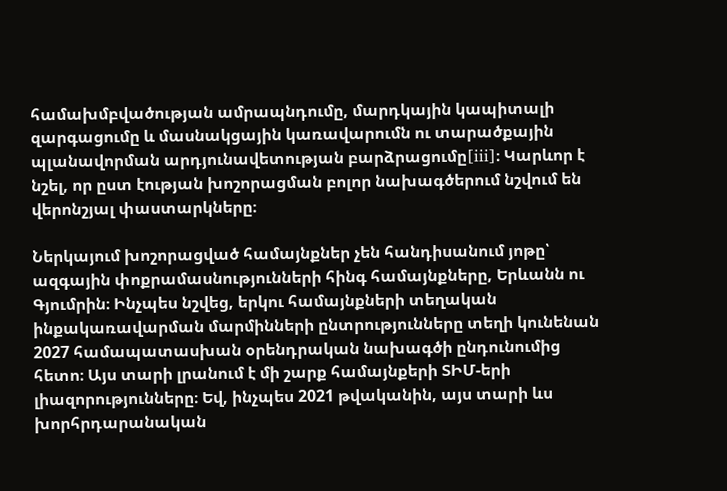համախմբվածության ամրապնդումը, մարդկային կապիտալի զարգացումը և մասնակցային կառավարումն ու տարածքային պլանավորման արդյունավետության բարձրացումը[iii]։ Կարևոր է նշել, որ ըստ էության խոշորացման բոլոր նախագծերում նշվում են վերոնշյալ փաստարկները։

Ներկայում խոշորացված համայնքներ չեն հանդիսանում յոթը՝ ազգային փոքրամասնությունների հինգ համայնքները, Երևանն ու Գյումրին։ Ինչպես նշվեց, երկու համայնքների տեղական ինքակառավարման մարմինների ընտրությունները տեղի կունենան 2027 համապատասխան օրենդրական նախագծի ընդունումից հետո։ Այս տարի լրանում է մի շարք համայնքերի ՏԻՄ-երի լիազորությունները։ Եվ, ինչպես 2021 թվականին, այս տարի ևս խորհրդարանական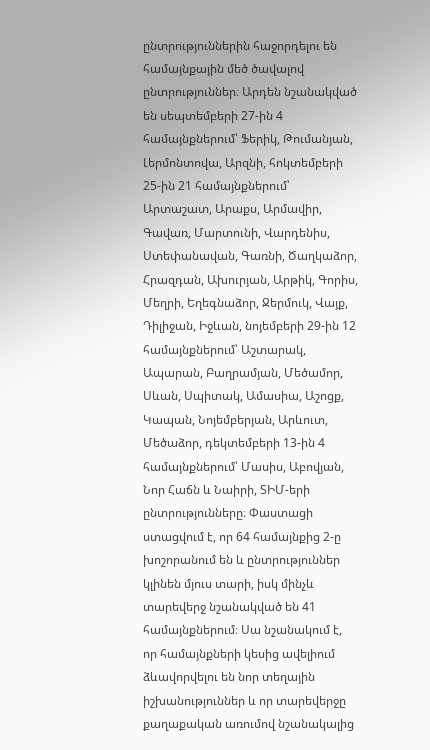ընտրություններին հաջորդելու են համայնքային մեծ ծավալով ընտրություններ։ Արդեն նշանակված են սեպտեմբերի 27-ին 4 համայնքներում՝ Ֆերիկ, Թումանյան, Լերմոնտովա, Արզնի, հոկտեմբերի 25-ին 21 համայնքներում՝ Արտաշատ, Արաքս, Արմավիր, Գավառ, Մարտունի, Վարդենիս, Ստեփանավան, Գառնի, Ծաղկաձոր, Հրազդան, Ախուրյան, Արթիկ, Գորիս, Մեղրի, Եղեգնաձոր, Ջերմուկ, Վայք, Դիլիջան, Իջևան, նոյեմբերի 29-ին 12 համայնքներում՝ Աշտարակ, Ապարան, Բաղրամյան, Մեծամոր, Սևան, Սպիտակ, Ամասիա, Աշոցք, Կապան, Նոյեմբերյան, Արևուտ, Մեծաձոր, դեկտեմբերի 13-ին 4 համայնքներում՝ Մասիս, Աբովյան, Նոր Հաճն և Նաիրի, ՏԻՄ-երի ընտրությունները։ Փաստացի ստացվում է, որ 64 համայնքից 2-ը խոշորանում են և ընտրություններ կլինեն մյուս տարի, իսկ մինչև տարեվերջ նշանակված են 41 համայնքներում։ Սա նշանակում է, որ համայնքների կեսից ավելիում ձևավորվելու են նոր տեղային իշխանություններ և որ տարեվերջը քաղաքական առումով նշանակալից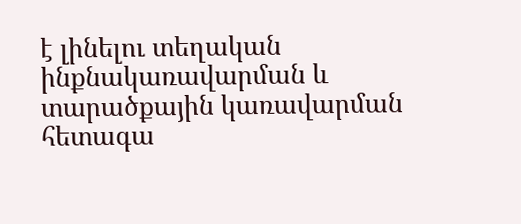է լինելու տեղական ինքնակառավարման և տարածքային կառավարման հետագա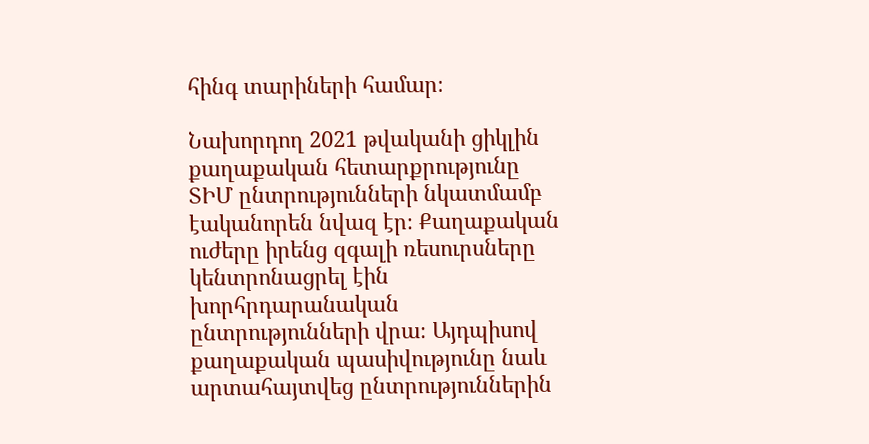հինգ տարիների համար։

Նախորդող 2021 թվականի ցիկլին քաղաքական հետարքրությունը ՏԻՄ ընտրությունների նկատմամբ էականորեն նվազ էր։ Քաղաքական ուժերը իրենց զգալի ռեսուրսները կենտրոնացրել էին խորհրդարանական ընտրությունների վրա։ Այդպիսով քաղաքական պասիվությունը նաև արտահայտվեց ընտրություններին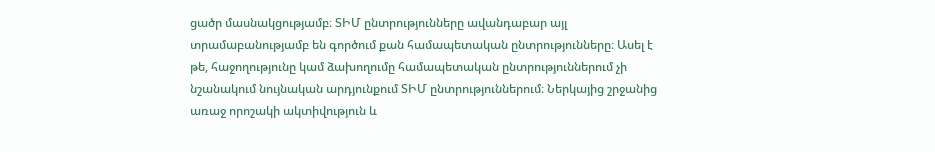ցածր մասնակցությամբ։ ՏԻՄ ընտրությունները ավանդաբար այլ տրամաբանությամբ են գործում քան համապետական ընտրությունները։ Ասել է թե, հաջողությունը կամ ձախողումը համապետական ընտրություններում չի նշանակում նույնական արդյունքում ՏԻՄ ընտրություններում։ Ներկայից շրջանից առաջ որոշակի ակտիվություն և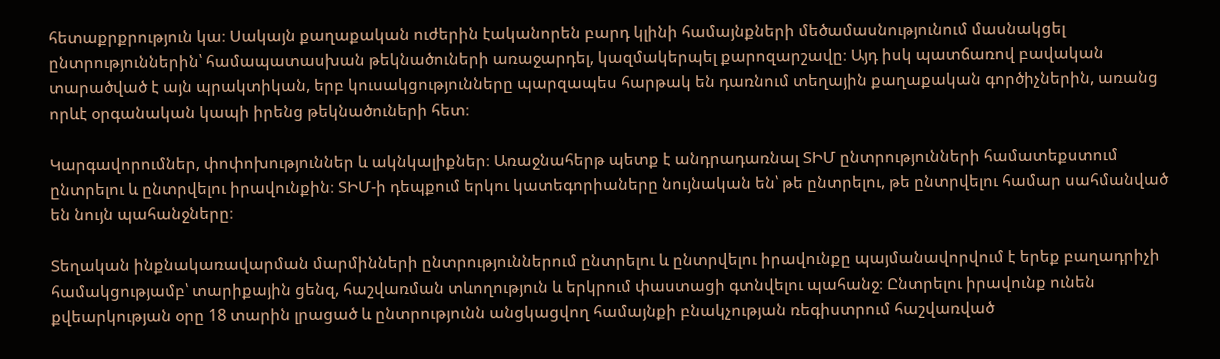հետաքրքրություն կա։ Սակայն քաղաքական ուժերին էականորեն բարդ կլինի համայնքների մեծամասնությունում մասնակցել ընտրություններին՝ համապատասխան թեկնածուների առաջարդել, կազմակերպել քարոզարշավը։ Այդ իսկ պատճառով բավական տարածված է այն պրակտիկան, երբ կուսակցությունները պարզապես հարթակ են դառնում տեղային քաղաքական գործիչներին, առանց որևէ օրգանական կապի իրենց թեկնածուների հետ։

Կարգավորումներ, փոփոխություններ և ակնկալիքներ։ Առաջնահերթ պետք է անդրադառնալ ՏԻՄ ընտրությունների համատեքստում ընտրելու և ընտրվելու իրավունքին։ ՏԻՄ-ի դեպքում երկու կատեգորիաները նույնական են՝ թե ընտրելու, թե ընտրվելու համար սահմանված են նույն պահանջները։

Տեղական ինքնակառավարման մարմինների ընտրություններում ընտրելու և ընտրվելու իրավունքը պայմանավորվում է երեք բաղադրիչի համակցությամբ՝ տարիքային ցենզ, հաշվառման տևողություն և երկրում փաստացի գտնվելու պահանջ։ Ընտրելու իրավունք ունեն քվեարկության օրը 18 տարին լրացած և ընտրությունն անցկացվող համայնքի բնակչության ռեգիստրում հաշվառված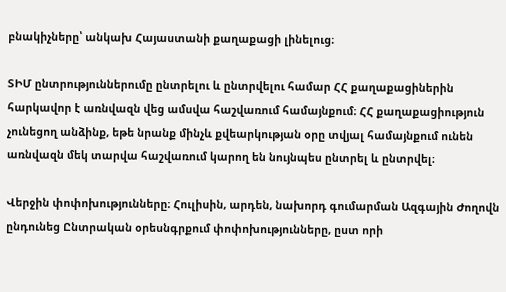բնակիչները՝ անկախ Հայաստանի քաղաքացի լինելուց։

ՏԻՄ ընտրություններումը ընտրելու և ընտրվելու համար ՀՀ քաղաքացիներին հարկավոր է առնվազն վեց ամսվա հաշվառում համայնքում։ ՀՀ քաղաքացիություն չունեցող անձինք, եթե նրանք մինչև քվեարկության օրը տվյալ համայնքում ունեն առնվազն մեկ տարվա հաշվառում կարող են նույնպես ընտրել և ընտրվել։

Վերջին փոփոխությունները։ Հուլիսին, արդեն, նախորդ գումարման Ազգային Ժողովն ընդունեց Ընտրական օրեսնգրքում փոփոխությունները, ըստ որի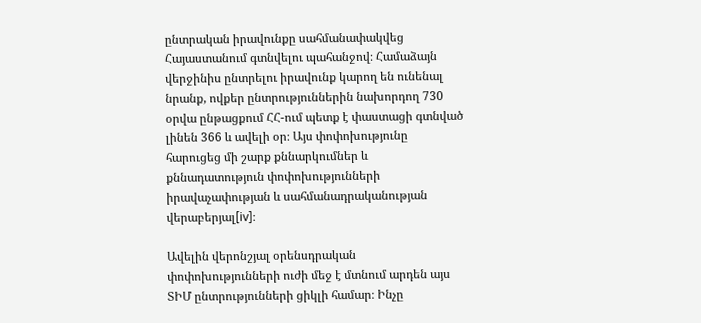ընտրական իրավունքը սահմանափակվեց Հայաստանում գտնվելու պահանջով։ Համաձայն վերջինիս ընտրելու իրավունք կարող են ունենալ նրանք, ովքեր ընտրություններին նախորդող 730 օրվա ընթացքում ՀՀ-ում պետք է փաստացի գտնված լինեն 366 և ավելի օր։ Այս փոփոխությունը հարուցեց մի շարք քննարկումներ և քննադատություն փոփոխությունների իրավաչափության և սահմանադրականության վերաբերյալ[iv]։

Ավելին վերոնշյալ օրենսդրական փոփոխությունների ուժի մեջ է մտնում արդեն այս ՏԻՄ ընտրությունների ցիկլի համար։ Ինչը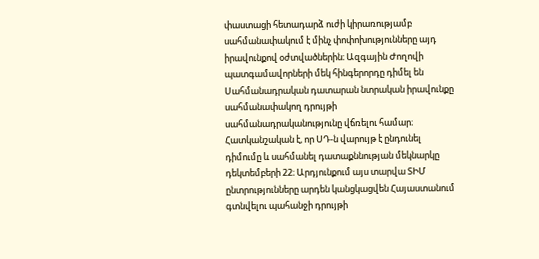փաստացի հետադարձ ուժի կիրառությամբ սահմանափակում է մինչ փոփոխությունները այդ իրավունքով օժտվածներին։ Ազգային Ժողովի պատգամավորների մեկ հինգերորդը դիմել են Սահմանադրական դատարան նտրական իրավունքը սահմանափակող դրույթի սահմանադրականությունը վճռելու համար։ Հատկանշական է, որ ՍԴ-ն վարույթ է ընդունել դիմումը և սահմանել դատաքննության մեկնարկը դեկտեմբերի 22։ Արդյունքում այս տարվա ՏԻՄ ընտրությունները արդեն կանցկացվեն Հայաստանում գտնվելու պահանջի դրույթի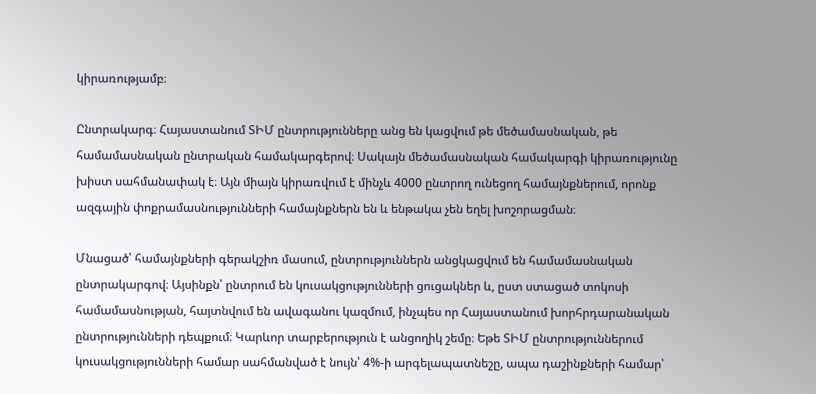կիրառությամբ։

Ընտրակարգ։ Հայաստանում ՏԻՄ ընտրությունները անց են կացվում թե մեծամասնական, թե համամասնական ընտրական համակարգերով։ Սակայն մեծամասնական համակարգի կիրառությունը խիստ սահմանափակ է։ Այն միայն կիրառվում է մինչև 4000 ընտրող ունեցող համայնքներում, որոնք ազգային փոքրամասնությունների համայնքներն են և ենթակա չեն եղել խոշորացման։

Մնացած՝ համայնքների գերակշիռ մասում, ընտրություններն անցկացվում են համամասնական ընտրակարգով։ Այսինքն՝ ընտրում են կուսակցությունների ցուցակներ և, ըստ ստացած տոկոսի համամասնության, հայտնվում են ավագանու կազմում, ինչպես որ Հայաստանում խորհրդարանական ընտրությունների դեպքում։ Կարևոր տարբերություն է անցողիկ շեմը։ Եթե ՏԻՄ ընտրություններում կուսակցությունների համար սահմանված է նույն՝ 4%-ի արգելապատնեշը, ապա դաշինքների համար՝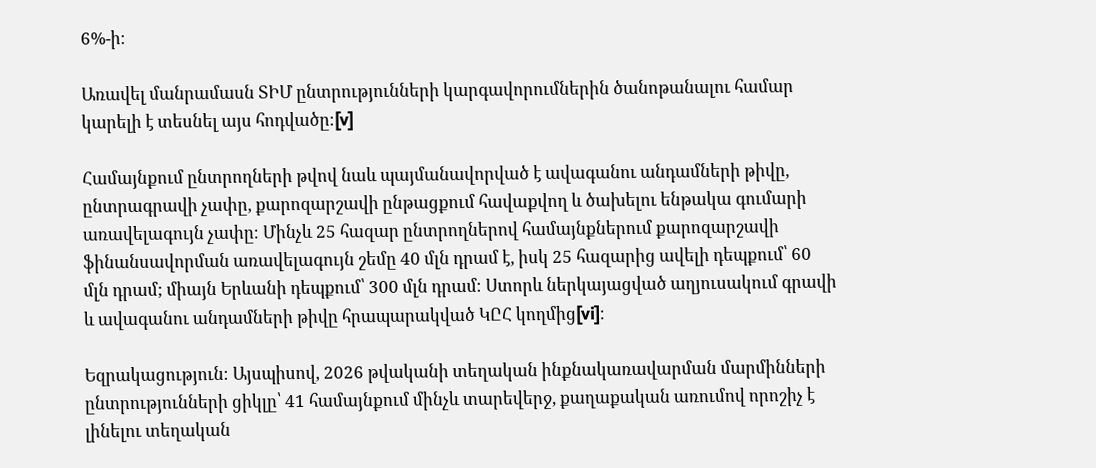6%-ի։

Առավել մանրամասն ՏԻՄ ընտրությունների կարգավորումներին ծանոթանալու համար կարելի է տեսնել այս հոդվածը։[v]

Համայնքում ընտրողների թվով նաև պայմանավորված է ավագանու անդամների թիվը, ընտրագրավի չափը, քարոզարշավի ընթացքում հավաքվող և ծախելու ենթակա գումարի առավելագույն չափը։ Մինչև 25 հազար ընտրողներով համայնքներում քարոզարշավի ֆինանսավորման առավելագույն շեմը 40 մլն դրամ է, իսկ 25 հազարից ավելի դեպքում՝ 60 մլն դրամ; միայն Երևանի դեպքում՝ 300 մլն դրամ։ Ստորև ներկայացված աղյուսակում գրավի և ավագանու անդամների թիվը հրապարակված ԿԸՀ կողմից[vi]։

Եզրակացություն։ Այսպիսով, 2026 թվականի տեղական ինքնակառավարման մարմինների ընտրությունների ցիկլը՝ 41 համայնքում մինչև տարեվերջ, քաղաքական առումով որոշիչ է լինելու տեղական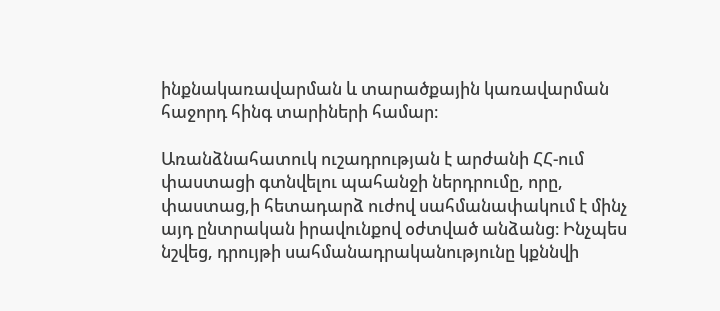ինքնակառավարման և տարածքային կառավարման հաջորդ հինգ տարիների համար։

Առանձնահատուկ ուշադրության է արժանի ՀՀ-ում փաստացի գտնվելու պահանջի ներդրումը, որը, փաստաց,ի հետադարձ ուժով սահմանափակում է մինչ այդ ընտրական իրավունքով օժտված անձանց։ Ինչպես նշվեց, դրույթի սահմանադրականությունը կքննվի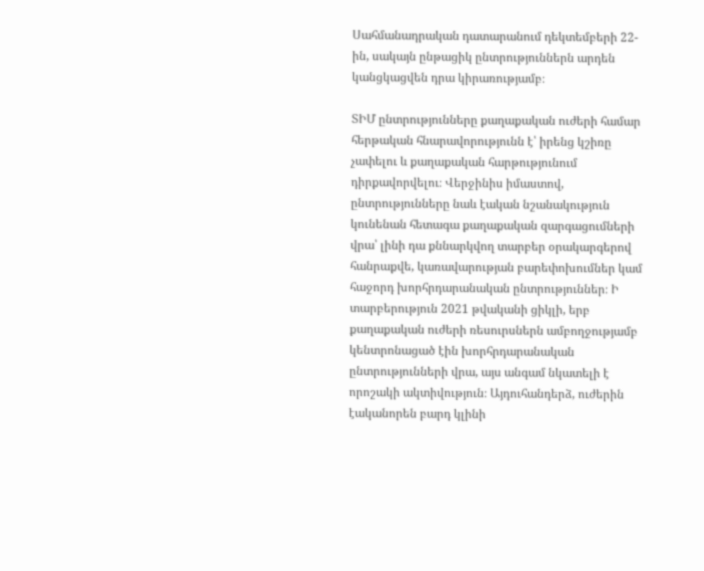Սահմանադրական դատարանում դեկտեմբերի 22-ին, սակայն ընթացիկ ընտրություններն արդեն կանցկացվեն դրա կիրառությամբ։

ՏԻՄ ընտրությունները քաղաքական ուժերի համար հերթական հնարավորությունն է՝ իրենց կշիռը չափելու և քաղաքական հարթությունում դիրքավորվելու։ Վերջինիս իմաստով, ընտրությունները նաև էական նշանակություն կունենան հետագա քաղաքական զարգացումների վրա՝ լինի դա քննարկվող տարբեր օրակարգերով հանրաքվե, կառավարության բարեփոխումներ կամ հաջորդ խորհրդարանական ընտրություններ։ Ի տարբերություն 2021 թվականի ցիկլի, երբ քաղաքական ուժերի ռեսուրսներն ամբողջությամբ կենտրոնացած էին խորհրդարանական ընտրությունների վրա, այս անգամ նկատելի է որոշակի ակտիվություն։ Այդուհանդերձ, ուժերին էականորեն բարդ կլինի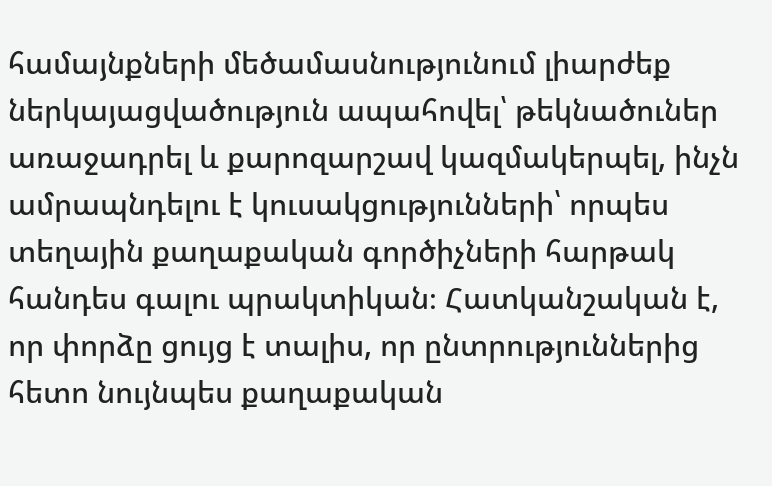համայնքների մեծամասնությունում լիարժեք ներկայացվածություն ապահովել՝ թեկնածուներ առաջադրել և քարոզարշավ կազմակերպել, ինչն ամրապնդելու է կուսակցությունների՝ որպես տեղային քաղաքական գործիչների հարթակ հանդես գալու պրակտիկան։ Հատկանշական է, որ փորձը ցույց է տալիս, որ ընտրություններից հետո նույնպես քաղաքական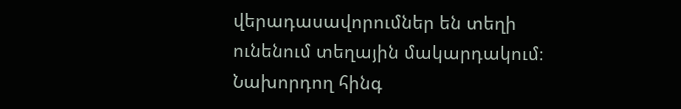վերադասավորումներ են տեղի ունենում տեղային մակարդակում։ Նախորդող հինգ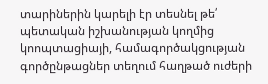տարիներին կարելի էր տեսնել թե՛ պետական իշխանության կողմից կոոպտացիայի, համագործակցության գործընթացներ տեղում հաղթած ուժերի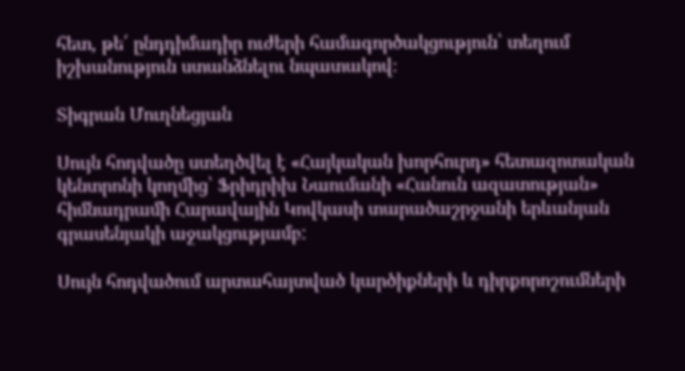հետ, թե՛ ընդդիմադիր ուժերի համագործակցություն՝ տեղում իշխանություն ստանձնելու նպատակով։

Տիգրան Մուղնեցյան

Սույն հոդվածը ստեղծվել է «Հայկական խորհուրդ» հետազոտական կենտրոնի կողմից՝ Ֆրիդրիխ Նաումանի «Հանուն ազատության» հիմնադրամի Հարավային Կովկասի տարածաշրջանի երևանյան գրասենյակի աջակցությամբ:

Սույն հոդվածում արտահայտված կարծիքների և դիրքորոշումների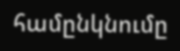համընկնումը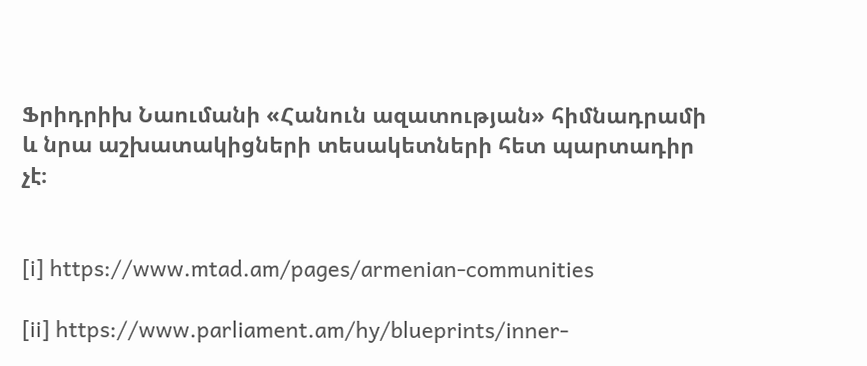Ֆրիդրիխ Նաումանի «Հանուն ազատության» հիմնադրամի և նրա աշխատակիցների տեսակետների հետ պարտադիր չէ։


[i] https://www.mtad.am/pages/armenian-communities

[ii] https://www.parliament.am/hy/blueprints/inner-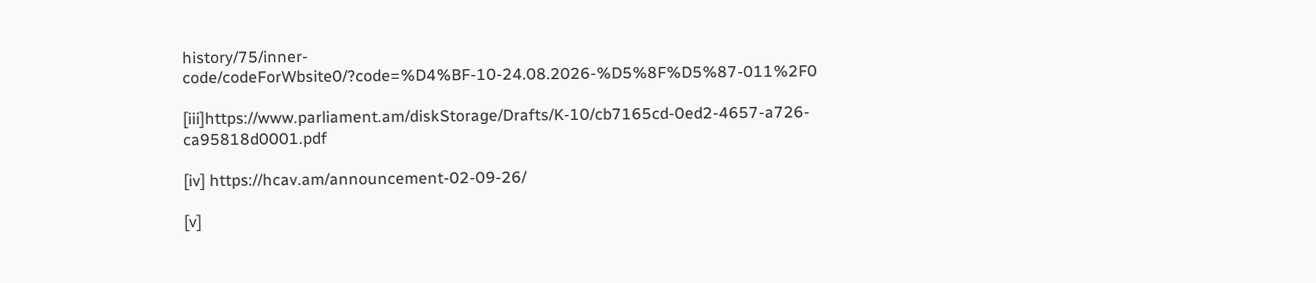history/75/inner-code/codeForWbsite0/?code=%D4%BF-10-24.08.2026-%D5%8F%D5%87-011%2F0

[iii]https://www.parliament.am/diskStorage/Drafts/K-10/cb7165cd-0ed2-4657-a726-ca95818d0001.pdf

[iv] https://hcav.am/announcement-02-09-26/

[v]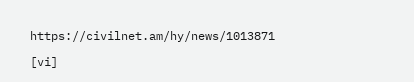https://civilnet.am/hy/news/1013871

[vi]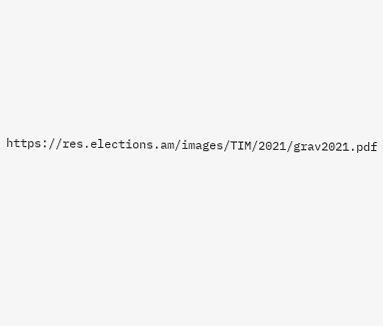https://res.elections.am/images/TIM/2021/grav2021.pdf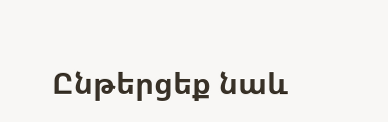Ընթերցեք նաև